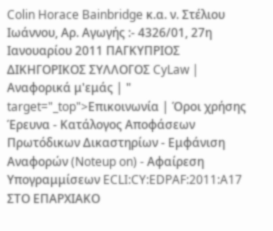Colin Horace Bainbridge κ.α. ν. Στέλιου Ιωάννου, Αρ. Αγωγής :- 4326/01, 27η Ιανουαρίου 2011 ΠΑΓΚΥΠΡΙΟΣ ΔΙΚΗΓΟΡΙΚΟΣ ΣΥΛΛΟΓΟΣ CyLaw | Αναφορικά μ'εμάς | " target="_top">Επικοινωνία | Όροι χρήσης Έρευνα - Κατάλογος Αποφάσεων Πρωτόδικων Δικαστηρίων - Εμφάνιση Αναφορών (Noteup on) - Αφαίρεση Υπογραμμίσεων ECLI:CY:EDPAF:2011:A17 ΣΤΟ ΕΠΑΡΧΙΑΚΟ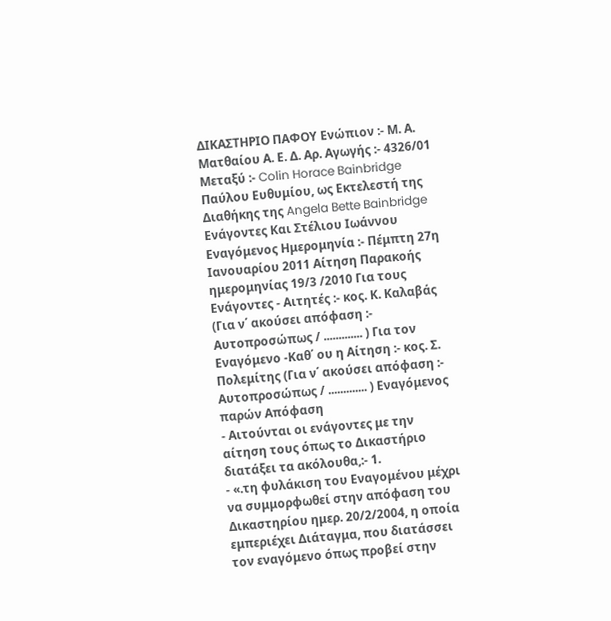ΔΙΚΑΣΤΗΡΙΟ ΠΑΦΟΥ Ενώπιον :- Μ. Α. Ματθαίου Α. Ε. Δ. Αρ. Αγωγής :- 4326/01 Μεταξύ :- Colin Horace Bainbridge Παύλου Ευθυμίου, ως Εκτελεστή της Διαθήκης της Angela Bette Bainbridge Ενάγοντες Και Στέλιου Ιωάννου Εναγόμενος Ημερομηνία :- Πέμπτη 27η Ιανουαρίου 2011 Αίτηση Παρακοής ημερομηνίας 19/3 /2010 Για τους Ενάγοντες - Αιτητές :- κος. Κ. Καλαβάς (Για ν΄ ακούσει απόφαση :- Αυτοπροσώπως / ............. ) Για τον Εναγόμενο -Καθ΄ ου η Αίτηση :- κος. Σ. Πολεμίτης (Για ν΄ ακούσει απόφαση :- Αυτοπροσώπως / ............. ) Εναγόμενος παρών Απόφαση
- Αιτούνται οι ενάγοντες με την αίτηση τους όπως το Δικαστήριο διατάξει τα ακόλουθα,:- 1.
- «.τη φυλάκιση του Εναγομένου μέχρι να συμμορφωθεί στην απόφαση του Δικαστηρίου ημερ. 20/2/2004, η οποία εμπεριέχει Διάταγμα, που διατάσσει τον εναγόμενο όπως προβεί στην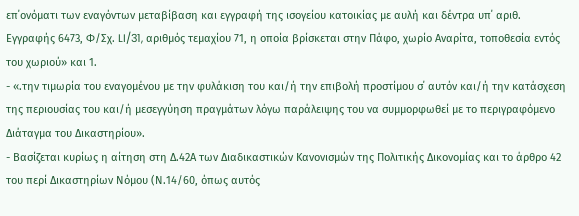επ΄ονόματι των εναγόντων μεταβίβαση και εγγραφή της ισογείου κατοικίας με αυλή και δέντρα υπ΄ αριθ. Εγγραφής 6473, Φ/Σχ. LI/31, αριθμός τεμαχίου 71, η οποία βρίσκεται στην Πάφο, χωρίο Αναρίτα, τοποθεσία εντός του χωριού» και 1.
- «.την τιμωρία του εναγομένου με την φυλάκιση του και/ή την επιβολή προστίμου σ΄ αυτόν και/ή την κατάσχεση της περιουσίας του και/ή μεσεγγύηση πραγμάτων λόγω παράλειψης του να συμμορφωθεί με το περιγραφόμενο Διάταγμα του Δικαστηρίου».
- Βασίζεται κυρίως η αίτηση στη Δ.42Α των Διαδικαστικών Κανονισμών της Πολιτικής Δικονομίας και το άρθρο 42 του περί Δικαστηρίων Νόμου (Ν.14/60, όπως αυτός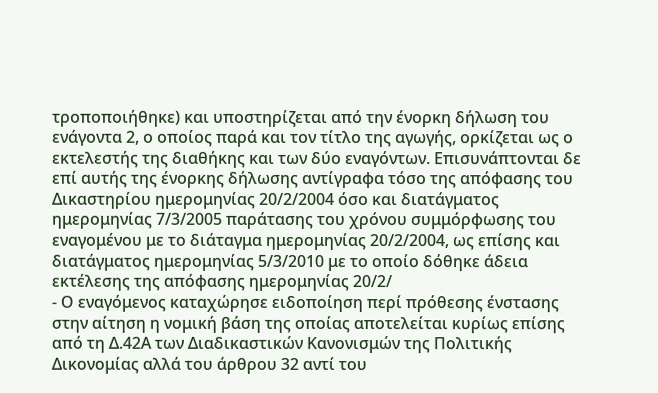τροποποιήθηκε) και υποστηρίζεται από την ένορκη δήλωση του ενάγοντα 2, ο οποίος παρά και τον τίτλο της αγωγής, ορκίζεται ως ο εκτελεστής της διαθήκης και των δύο εναγόντων. Επισυνάπτονται δε επί αυτής της ένορκης δήλωσης αντίγραφα τόσο της απόφασης του Δικαστηρίου ημερομηνίας 20/2/2004 όσο και διατάγματος ημερομηνίας 7/3/2005 παράτασης του χρόνου συμμόρφωσης του εναγομένου με το διάταγμα ημερομηνίας 20/2/2004, ως επίσης και διατάγματος ημερομηνίας 5/3/2010 με το οποίο δόθηκε άδεια εκτέλεσης της απόφασης ημερομηνίας 20/2/
- Ο εναγόμενος καταχώρησε ειδοποίηση περί πρόθεσης ένστασης στην αίτηση η νομική βάση της οποίας αποτελείται κυρίως επίσης από τη Δ.42Α των Διαδικαστικών Κανονισμών της Πολιτικής Δικονομίας αλλά του άρθρου 32 αντί του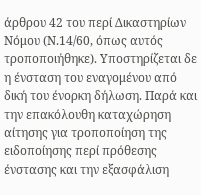άρθρου 42 του περί Δικαστηρίων Νόμου (Ν.14/60, όπως αυτός τροποποιήθηκε). Υποστηρίζεται δε η ένσταση του εναγομένου από δική του ένορκη δήλωση. Παρά και την επακόλουθη καταχώρηση αίτησης για τροποποίηση της ειδοποίησης περί πρόθεσης ένστασης και την εξασφάλιση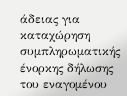άδειας για καταχώρηση συμπληρωματικής ένορκης δήλωσης του εναγομένου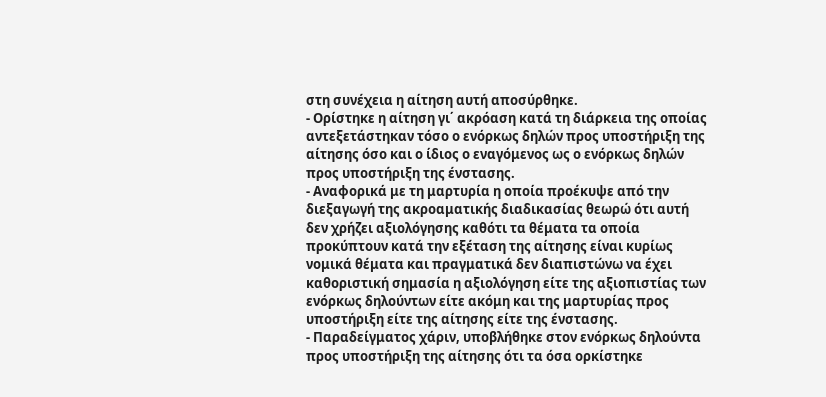στη συνέχεια η αίτηση αυτή αποσύρθηκε.
- Ορίστηκε η αίτηση γι΄ ακρόαση κατά τη διάρκεια της οποίας αντεξετάστηκαν τόσο ο ενόρκως δηλών προς υποστήριξη της αίτησης όσο και ο ίδιος ο εναγόμενος ως ο ενόρκως δηλών προς υποστήριξη της ένστασης.
- Αναφορικά με τη μαρτυρία η οποία προέκυψε από την διεξαγωγή της ακροαματικής διαδικασίας θεωρώ ότι αυτή δεν χρήζει αξιολόγησης καθότι τα θέματα τα οποία προκύπτουν κατά την εξέταση της αίτησης είναι κυρίως νομικά θέματα και πραγματικά δεν διαπιστώνω να έχει καθοριστική σημασία η αξιολόγηση είτε της αξιοπιστίας των ενόρκως δηλούντων είτε ακόμη και της μαρτυρίας προς υποστήριξη είτε της αίτησης είτε της ένστασης.
- Παραδείγματος χάριν, υποβλήθηκε στον ενόρκως δηλούντα προς υποστήριξη της αίτησης ότι τα όσα ορκίστηκε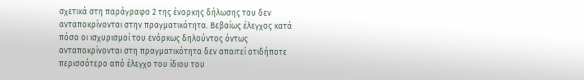σχετικά στη παράγραφο 2 της ένορκης δήλωσης του δεν ανταποκρίνονται στην πραγματικότητα. Βεβαίως έλεγχος κατά πόσο οι ισχυρισμοί του ενόρκως δηλούντος όντως ανταποκρίνονται στη πραγματικότητα δεν απαιτεί οτιδήποτε περισσότερο από έλεγχο του ίδιου του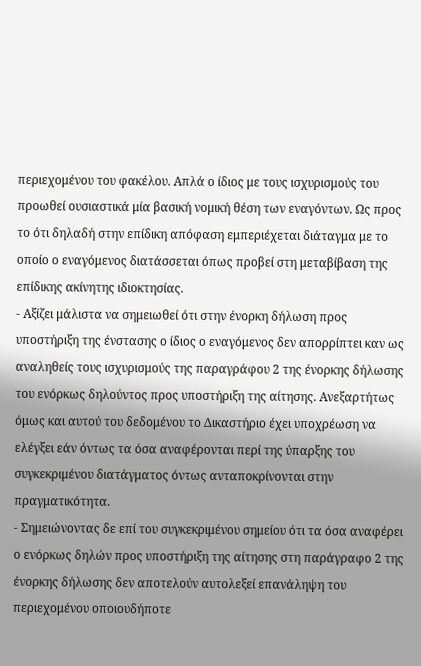περιεχομένου του φακέλου. Απλά ο ίδιος με τους ισχυρισμούς του προωθεί ουσιαστικά μία βασική νομική θέση των εναγόντων. Ως προς το ότι δηλαδή στην επίδικη απόφαση εμπεριέχεται διάταγμα με το οποίο ο εναγόμενος διατάσσεται όπως προβεί στη μεταβίβαση της επίδικης ακίνητης ιδιοκτησίας.
- Αξίζει μάλιστα να σημειωθεί ότι στην ένορκη δήλωση προς υποστήριξη της ένστασης ο ίδιος ο εναγόμενος δεν απορρίπτει καν ως αναληθείς τους ισχυρισμούς της παραγράφου 2 της ένορκης δήλωσης του ενόρκως δηλούντος προς υποστήριξη της αίτησης. Ανεξαρτήτως όμως και αυτού του δεδομένου το Δικαστήριο έχει υποχρέωση να ελέγξει εάν όντως τα όσα αναφέρονται περί της ύπαρξης του συγκεκριμένου διατάγματος όντως ανταποκρίνονται στην πραγματικότητα.
- Σημειώνοντας δε επί του συγκεκριμένου σημείου ότι τα όσα αναφέρει ο ενόρκως δηλών προς υποστήριξη της αίτησης στη παράγραφο 2 της ένορκης δήλωσης δεν αποτελούν αυτολεξεί επανάληψη του περιεχομένου οποιουδήποτε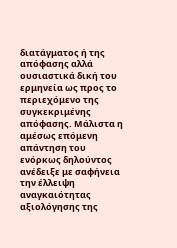διατάγματος ή της απόφασης αλλά ουσιαστικά δική του ερμηνεία ως προς το περιεχόμενο της συγκεκριμένης απόφασης. Μάλιστα η αμέσως επόμενη απάντηση του ενόρκως δηλούντος ανέδειξε με σαφήνεια την έλλειψη αναγκαιότητας αξιολόγησης της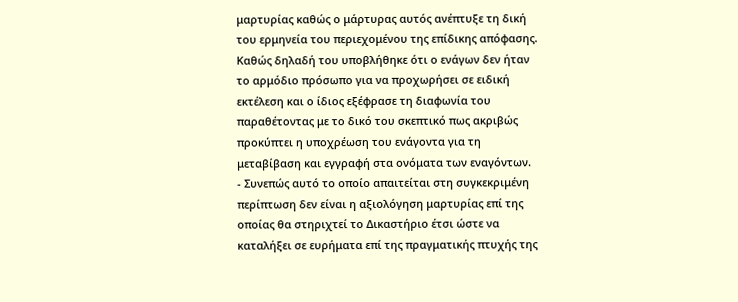μαρτυρίας καθώς ο μάρτυρας αυτός ανέπτυξε τη δική του ερμηνεία του περιεχομένου της επίδικης απόφασης. Καθώς δηλαδή του υποβλήθηκε ότι ο ενάγων δεν ήταν το αρμόδιο πρόσωπο για να προχωρήσει σε ειδική εκτέλεση και ο ίδιος εξέφρασε τη διαφωνία του παραθέτοντας με το δικό του σκεπτικό πως ακριβώς προκύπτει η υποχρέωση του ενάγοντα για τη μεταβίβαση και εγγραφή στα ονόματα των εναγόντων.
- Συνεπώς αυτό το οποίο απαιτείται στη συγκεκριμένη περίπτωση δεν είναι η αξιολόγηση μαρτυρίας επί της οποίας θα στηριχτεί το Δικαστήριο έτσι ώστε να καταλήξει σε ευρήματα επί της πραγματικής πτυχής της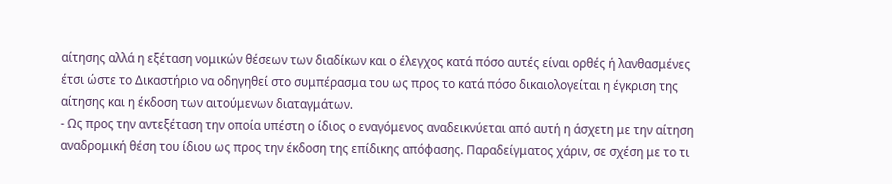αίτησης αλλά η εξέταση νομικών θέσεων των διαδίκων και ο έλεγχος κατά πόσο αυτές είναι ορθές ή λανθασμένες έτσι ώστε το Δικαστήριο να οδηγηθεί στο συμπέρασμα του ως προς το κατά πόσο δικαιολογείται η έγκριση της αίτησης και η έκδοση των αιτούμενων διαταγμάτων.
- Ως προς την αντεξέταση την οποία υπέστη ο ίδιος ο εναγόμενος αναδεικνύεται από αυτή η άσχετη με την αίτηση αναδρομική θέση του ίδιου ως προς την έκδοση της επίδικης απόφασης. Παραδείγματος χάριν, σε σχέση με το τι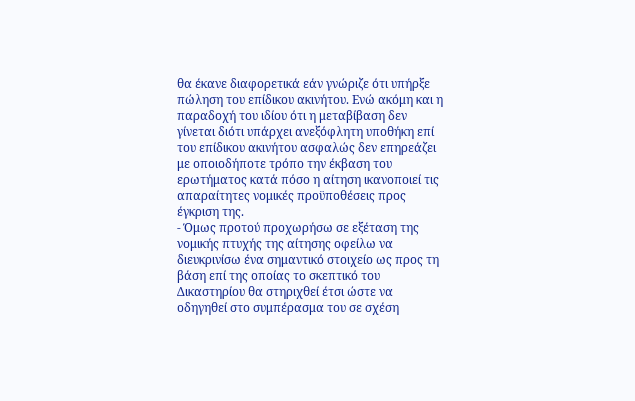θα έκανε διαφορετικά εάν γνώριζε ότι υπήρξε πώληση του επίδικου ακινήτου. Ενώ ακόμη και η παραδοχή του ιδίου ότι η μεταβίβαση δεν γίνεται διότι υπάρχει ανεξόφλητη υποθήκη επί του επίδικου ακινήτου ασφαλώς δεν επηρεάζει με οποιοδήποτε τρόπο την έκβαση του ερωτήματος κατά πόσο η αίτηση ικανοποιεί τις απαραίτητες νομικές προϋποθέσεις προς έγκριση της.
- Όμως προτού προχωρήσω σε εξέταση της νομικής πτυχής της αίτησης οφείλω να διευκρινίσω ένα σημαντικό στοιχείο ως προς τη βάση επί της οποίας το σκεπτικό του Δικαστηρίου θα στηριχθεί έτσι ώστε να οδηγηθεί στο συμπέρασμα του σε σχέση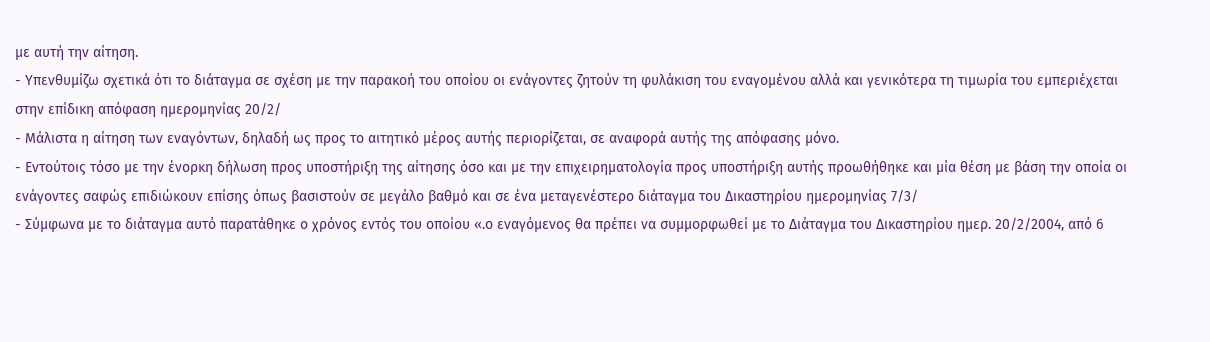με αυτή την αίτηση.
- Υπενθυμίζω σχετικά ότι το διάταγμα σε σχέση με την παρακοή του οποίου οι ενάγοντες ζητούν τη φυλάκιση του εναγομένου αλλά και γενικότερα τη τιμωρία του εμπεριέχεται στην επίδικη απόφαση ημερομηνίας 20/2/
- Μάλιστα η αίτηση των εναγόντων, δηλαδή ως προς το αιτητικό μέρος αυτής περιορίζεται, σε αναφορά αυτής της απόφασης μόνο.
- Εντούτοις τόσο με την ένορκη δήλωση προς υποστήριξη της αίτησης όσο και με την επιχειρηματολογία προς υποστήριξη αυτής προωθήθηκε και μία θέση με βάση την οποία οι ενάγοντες σαφώς επιδιώκουν επίσης όπως βασιστούν σε μεγάλο βαθμό και σε ένα μεταγενέστερο διάταγμα του Δικαστηρίου ημερομηνίας 7/3/
- Σύμφωνα με το διάταγμα αυτό παρατάθηκε ο χρόνος εντός του οποίου «.ο εναγόμενος θα πρέπει να συμμορφωθεί με το Διάταγμα του Δικαστηρίου ημερ. 20/2/2004, από 6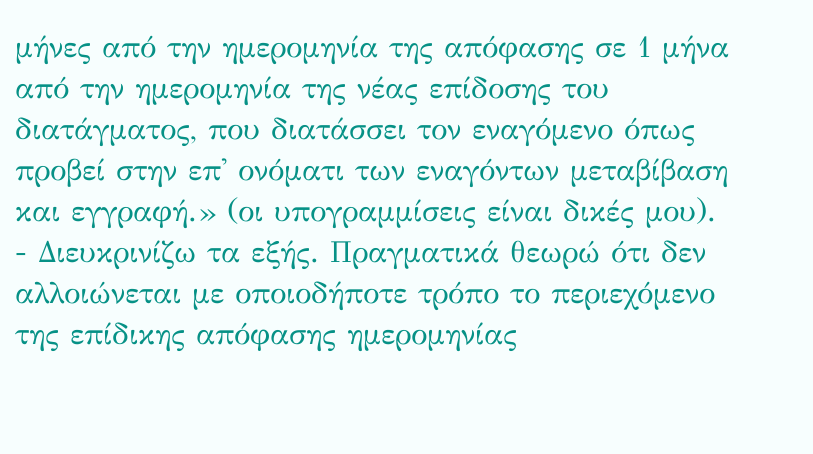μήνες από την ημερομηνία της απόφασης σε 1 μήνα από την ημερομηνία της νέας επίδοσης του διατάγματος, που διατάσσει τον εναγόμενο όπως προβεί στην επ' ονόματι των εναγόντων μεταβίβαση και εγγραφή.» (οι υπογραμμίσεις είναι δικές μου).
- Διευκρινίζω τα εξής. Πραγματικά θεωρώ ότι δεν αλλοιώνεται με οποιοδήποτε τρόπο το περιεχόμενο της επίδικης απόφασης ημερομηνίας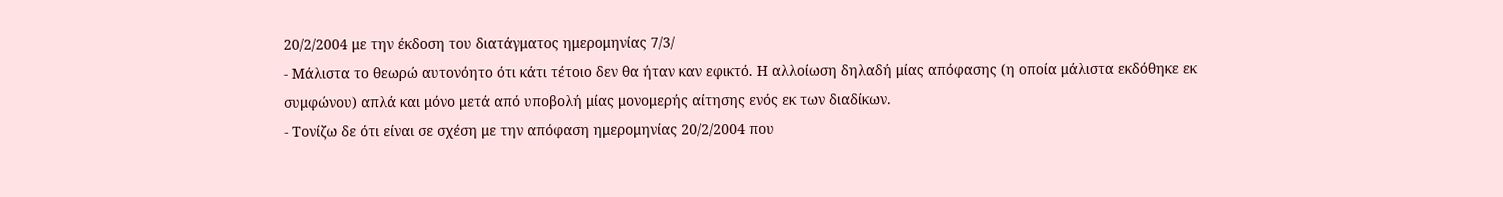20/2/2004 με την έκδοση του διατάγματος ημερομηνίας 7/3/
- Μάλιστα το θεωρώ αυτονόητο ότι κάτι τέτοιο δεν θα ήταν καν εφικτό. Η αλλοίωση δηλαδή μίας απόφασης (η οποία μάλιστα εκδόθηκε εκ συμφώνου) απλά και μόνο μετά από υποβολή μίας μονομερής αίτησης ενός εκ των διαδίκων.
- Τονίζω δε ότι είναι σε σχέση με την απόφαση ημερομηνίας 20/2/2004 που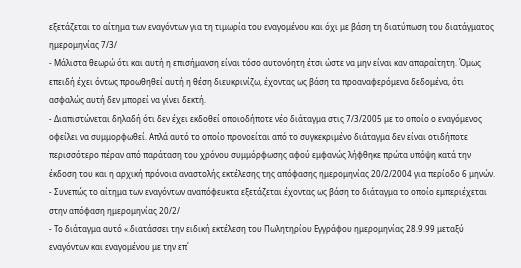εξετάζεται το αίτημα των εναγόντων για τη τιμωρία του εναγομένου και όχι με βάση τη διατύπωση του διατάγματος ημερομηνίας 7/3/
- Μάλιστα θεωρώ ότι και αυτή η επισήμανση είναι τόσο αυτονόητη έτσι ώστε να μην είναι καν απαραίτητη. Όμως επειδή έχει όντως προωθηθεί αυτή η θέση διευκρινίζω, έχοντας ως βάση τα προαναφερόμενα δεδομένα, ότι ασφαλώς αυτή δεν μπορεί να γίνει δεκτή.
- Διαπιστώνεται δηλαδή ότι δεν έχει εκδοθεί οποιοδήποτε νέο διάταγμα στις 7/3/2005 με το οποίο ο εναγόμενος οφείλει να συμμορφωθεί. Απλά αυτό το οποίο προνοείται από το συγκεκριμένο διάταγμα δεν είναι οτιδήποτε περισσότερο πέραν από παράταση του χρόνου συμμόρφωσης αφού εμφανώς λήφθηκε πρώτα υπόψη κατά την έκδοση του και η αρχική πρόνοια αναστολής εκτέλεσης της απόφασης ημερομηνίας 20/2/2004 για περίοδο 6 μηνών.
- Συνεπώς το αίτημα των εναγόντων αναπόφευκτα εξετάζεται έχοντας ως βάση το διάταγμα το οποίο εμπεριέχεται στην απόφαση ημερομηνίας 20/2/
- Το διάταγμα αυτό «.διατάσσει την ειδική εκτέλεση του Πωλητηρίου Εγγράφου ημερομηνίας 28.9.99 μεταξύ εναγόντων και εναγομένου με την επ΄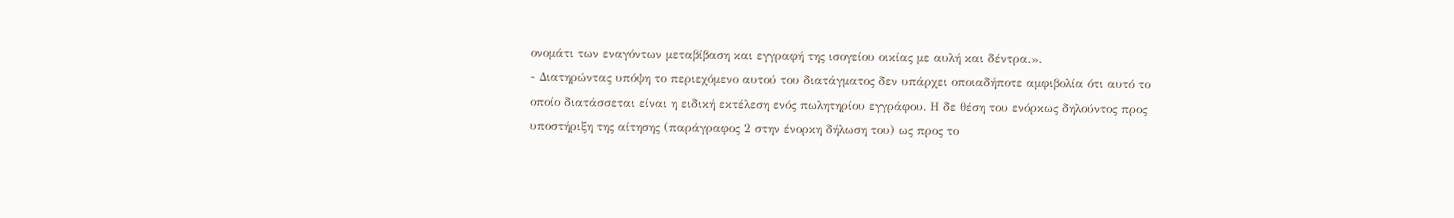ονομάτι των εναγόντων μεταβίβαση και εγγραφή της ισογείου οικίας με αυλή και δέντρα.».
- Διατηρώντας υπόψη το περιεχόμενο αυτού του διατάγματος δεν υπάρχει οποιαδήποτε αμφιβολία ότι αυτό το οποίο διατάσσεται είναι η ειδική εκτέλεση ενός πωλητηρίου εγγράφου. Η δε θέση του ενόρκως δηλούντος προς υποστήριξη της αίτησης (παράγραφος 2 στην ένορκη δήλωση του) ως προς το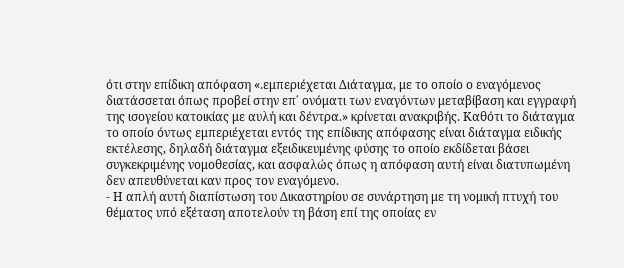ότι στην επίδικη απόφαση «.εμπεριέχεται Διάταγμα, με το οποίο ο εναγόμενος διατάσσεται όπως προβεί στην επ΄ ονόματι των εναγόντων μεταβίβαση και εγγραφή της ισογείου κατοικίας με αυλή και δέντρα.» κρίνεται ανακριβής. Καθότι το διάταγμα το οποίο όντως εμπεριέχεται εντός της επίδικης απόφασης είναι διάταγμα ειδικής εκτέλεσης, δηλαδή διάταγμα εξειδικευμένης φύσης το οποίο εκδίδεται βάσει συγκεκριμένης νομοθεσίας, και ασφαλώς όπως η απόφαση αυτή είναι διατυπωμένη δεν απευθύνεται καν προς τον εναγόμενο.
- Η απλή αυτή διαπίστωση του Δικαστηρίου σε συνάρτηση με τη νομική πτυχή του θέματος υπό εξέταση αποτελούν τη βάση επί της οποίας εν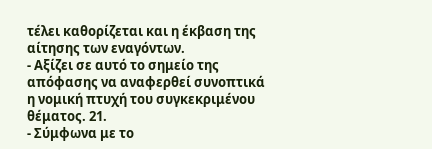τέλει καθορίζεται και η έκβαση της αίτησης των εναγόντων.
- Αξίζει σε αυτό το σημείο της απόφασης να αναφερθεί συνοπτικά η νομική πτυχή του συγκεκριμένου θέματος. 21.
- Σύμφωνα με το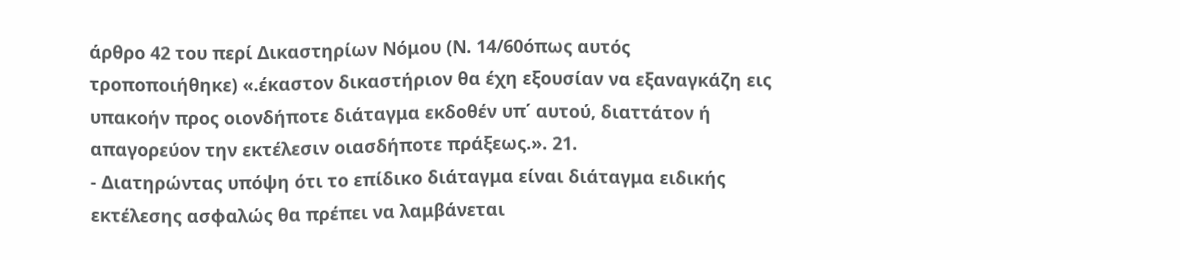άρθρο 42 του περί Δικαστηρίων Νόμου (Ν. 14/60όπως αυτός τροποποιήθηκε) «.έκαστον δικαστήριον θα έχη εξουσίαν να εξαναγκάζη εις υπακοήν προς οιονδήποτε διάταγμα εκδοθέν υπ΄ αυτού, διαττάτον ή απαγορεύον την εκτέλεσιν οιασδήποτε πράξεως.». 21.
- Διατηρώντας υπόψη ότι το επίδικο διάταγμα είναι διάταγμα ειδικής εκτέλεσης ασφαλώς θα πρέπει να λαμβάνεται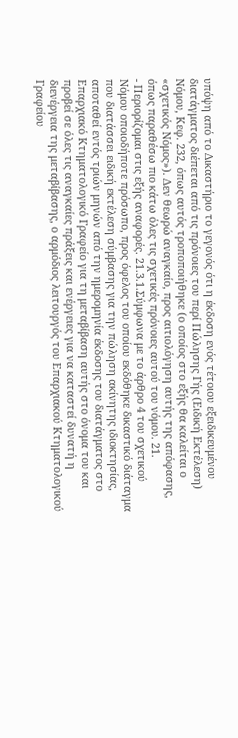υπόψη από το Δικαστήριο το γεγονός ότι η έκδοση ενός τέτοιου εξειδικευμένου διατάγματος διέπεται από τις πρόνοιες του περί Πώλησης Γής (Ειδική Εκτέλεση) Νόμου, Κεφ. 232, όπως αυτός τροποποιήθηκε (ο οποίος στο εξής θα καλείται ο «σχετικός Νόμος»). Δεν θεωρώ αναγκαίο, προς αιτιολόγηση αυτής της απόφασης, όπως παραθέσω πιο κάτω όλες τις σχετικές πρόνοιες αυτού του νόμου. 21.
- Περιορίζομαι στις εξής αναφορές. 21.3.1.Σύμφωνα με το άρθρο 4 του σχετικού Νόμου οποιοδήποτε πρόσωπο, προς όφελος του οποίου εκδόθηκε δικαστικό διάταγμα που διατάσσει ειδική εκτέλεση σύμβασης για την πώληση ακίνητης ιδιοκτησίας, αποταθεί εντός τριών μηνών από την ημερομηνία έκδοσης του διατάγματος στο Επαρχιακό Κτηματολογικό Γραφείο για τη μεταβίβαση αυτής στο όνομα του και προβεί σε όλες τις αναγκαίες πράξεις και ενέργειες για να καταστεί δυνατή η διενέργεια της μεταβίβασης, ο αρμόδιος λειτουργός του Επαρχιακού Κτηματολογικού Γραφείου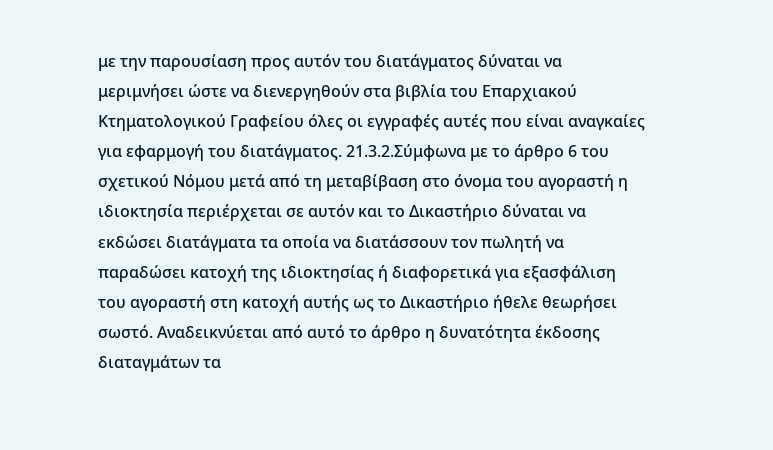με την παρουσίαση προς αυτόν του διατάγματος δύναται να μεριμνήσει ώστε να διενεργηθούν στα βιβλία του Επαρχιακού Κτηματολογικού Γραφείου όλες οι εγγραφές αυτές που είναι αναγκαίες για εφαρμογή του διατάγματος. 21.3.2.Σύμφωνα με το άρθρο 6 του σχετικού Νόμου μετά από τη μεταβίβαση στο όνομα του αγοραστή η ιδιοκτησία περιέρχεται σε αυτόν και το Δικαστήριο δύναται να εκδώσει διατάγματα τα οποία να διατάσσουν τον πωλητή να παραδώσει κατοχή της ιδιοκτησίας ή διαφορετικά για εξασφάλιση του αγοραστή στη κατοχή αυτής ως το Δικαστήριο ήθελε θεωρήσει σωστό. Αναδεικνύεται από αυτό το άρθρο η δυνατότητα έκδοσης διαταγμάτων τα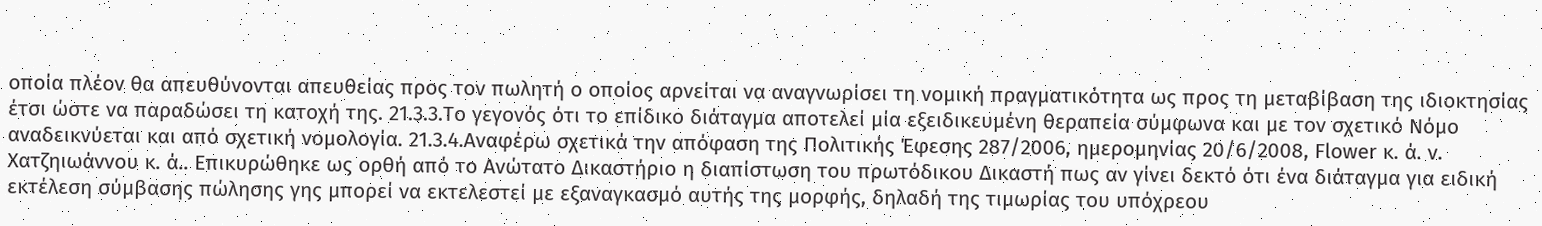οποία πλέον θα απευθύνονται απευθείας προς τον πωλητή ο οποίος αρνείται να αναγνωρίσει τη νομική πραγματικότητα ως προς τη μεταβίβαση της ιδιοκτησίας έτσι ώστε να παραδώσει τη κατοχή της. 21.3.3.Το γεγονός ότι το επίδικο διάταγμα αποτελεί μία εξειδικευμένη θεραπεία σύμφωνα και με τον σχετικό Νόμο αναδεικνύεται και από σχετική νομολογία. 21.3.4.Αναφέρω σχετικά την απόφαση της Πολιτικής Έφεσης 287/2006, ημερομηνίας 20/6/2008, Flower κ. ά. ν. Χατζηιωάννου κ. ά.. Επικυρώθηκε ως ορθή από το Ανώτατο Δικαστήριο η διαπίστωση του πρωτόδικου Δικαστή πως αν γίνει δεκτό ότι ένα διάταγμα για ειδική εκτέλεση σύμβασης πώλησης γης μπορεί να εκτελεστεί με εξαναγκασμό αυτής της μορφής, δηλαδή της τιμωρίας του υπόχρεου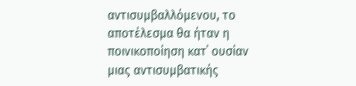αντισυμβαλλόμενου, το αποτέλεσμα θα ήταν η ποινικοποίηση κατ΄ ουσίαν μιας αντισυμβατικής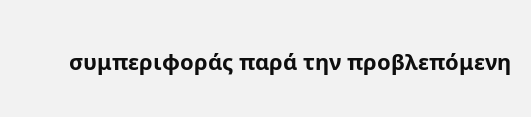συμπεριφοράς παρά την προβλεπόμενη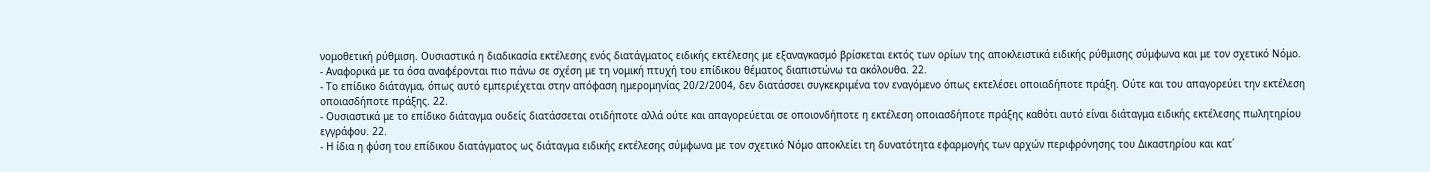νομοθετική ρύθμιση. Ουσιαστικά η διαδικασία εκτέλεσης ενός διατάγματος ειδικής εκτέλεσης με εξαναγκασμό βρίσκεται εκτός των ορίων της αποκλειστικά ειδικής ρύθμισης σύμφωνα και με τον σχετικό Νόμο.
- Αναφορικά με τα όσα αναφέρονται πιο πάνω σε σχέση με τη νομική πτυχή του επίδικου θέματος διαπιστώνω τα ακόλουθα. 22.
- Το επίδικο διάταγμα, όπως αυτό εμπεριέχεται στην απόφαση ημερομηνίας 20/2/2004, δεν διατάσσει συγκεκριμένα τον εναγόμενο όπως εκτελέσει οποιαδήποτε πράξη. Ούτε και του απαγορεύει την εκτέλεση οποιασδήποτε πράξης. 22.
- Ουσιαστικά με το επίδικο διάταγμα ουδείς διατάσσεται οτιδήποτε αλλά ούτε και απαγορεύεται σε οποιονδήποτε η εκτέλεση οποιασδήποτε πράξης καθότι αυτό είναι διάταγμα ειδικής εκτέλεσης πωλητηρίου εγγράφου. 22.
- Η ίδια η φύση του επίδικου διατάγματος ως διάταγμα ειδικής εκτέλεσης σύμφωνα με τον σχετικό Νόμο αποκλείει τη δυνατότητα εφαρμογής των αρχών περιφρόνησης του Δικαστηρίου και κατ΄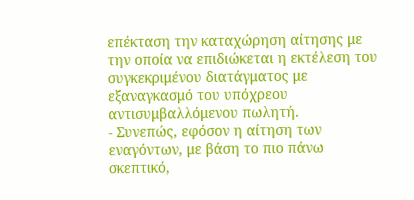επέκταση την καταχώρηση αίτησης με την οποία να επιδιώκεται η εκτέλεση του συγκεκριμένου διατάγματος με εξαναγκασμό του υπόχρεου αντισυμβαλλόμενου πωλητή.
- Συνεπώς, εφόσον η αίτηση των εναγόντων, με βάση το πιο πάνω σκεπτικό,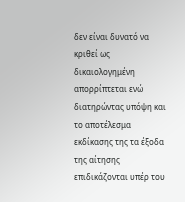δεν είναι δυνατό να κριθεί ως δικαιολογημένη απορρίπτεται ενώ διατηρώντας υπόψη και το αποτέλεσμα εκδίκασης της τα έξοδα της αίτησης επιδικάζονται υπέρ του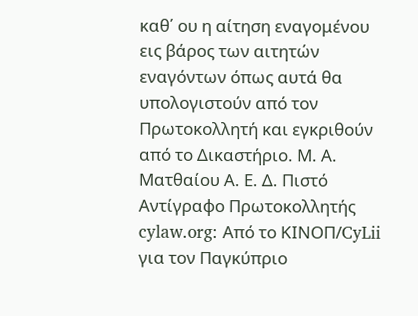καθ΄ ου η αίτηση εναγομένου εις βάρος των αιτητών εναγόντων όπως αυτά θα υπολογιστούν από τον Πρωτοκολλητή και εγκριθούν από το Δικαστήριο. Μ. Α. Ματθαίου Α. Ε. Δ. Πιστό Αντίγραφο Πρωτοκολλητής cylaw.org: Από το ΚΙΝOΠ/CyLii για τον Παγκύπριο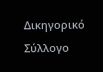Δικηγορικό Σύλλογο